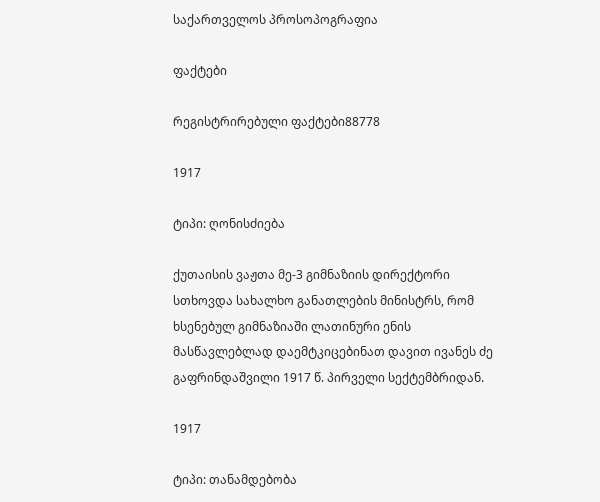საქართველოს პროსოპოგრაფია

ფაქტები

რეგისტრირებული ფაქტები88778

1917

ტიპი: ღონისძიება

ქუთაისის ვაჟთა მე-3 გიმნაზიის დირექტორი სთხოვდა სახალხო განათლების მინისტრს, რომ ხსენებულ გიმნაზიაში ლათინური ენის მასწავლებლად დაემტკიცებინათ დავით ივანეს ძე გაფრინდაშვილი 1917 წ. პირველი სექტემბრიდან.

1917

ტიპი: თანამდებობა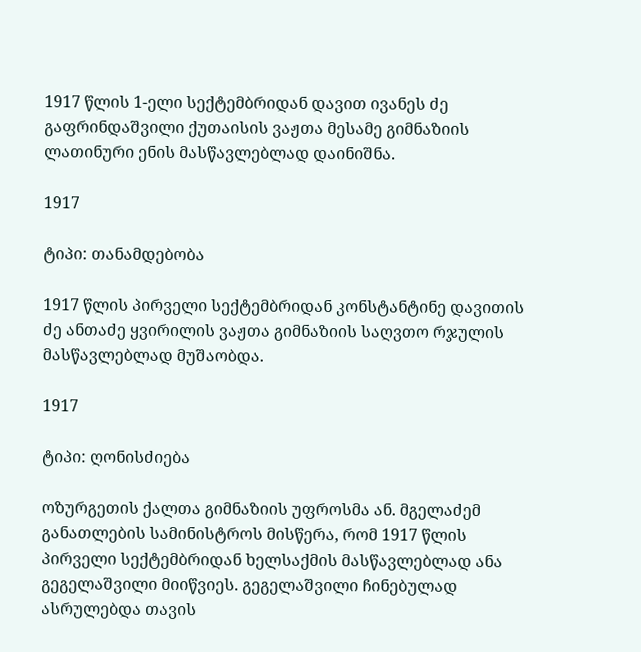1917 წლის 1-ელი სექტემბრიდან დავით ივანეს ძე გაფრინდაშვილი ქუთაისის ვაჟთა მესამე გიმნაზიის ლათინური ენის მასწავლებლად დაინიშნა.

1917

ტიპი: თანამდებობა

1917 წლის პირველი სექტემბრიდან კონსტანტინე დავითის ძე ანთაძე ყვირილის ვაჟთა გიმნაზიის საღვთო რჯულის მასწავლებლად მუშაობდა.

1917

ტიპი: ღონისძიება

ოზურგეთის ქალთა გიმნაზიის უფროსმა ან. მგელაძემ განათლების სამინისტროს მისწერა, რომ 1917 წლის პირველი სექტემბრიდან ხელსაქმის მასწავლებლად ანა გეგელაშვილი მიიწვიეს. გეგელაშვილი ჩინებულად ასრულებდა თავის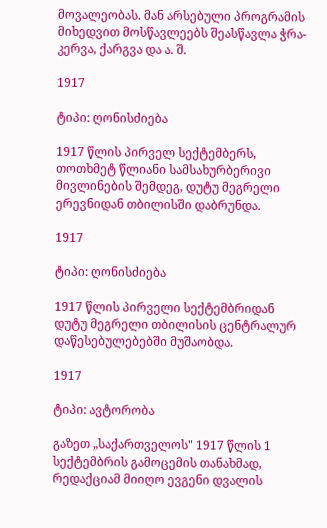მოვალეობას. მან არსებული პროგრამის მიხედვით მოსწავლეებს შეასწავლა ჭრა-კერვა, ქარგვა და ა. შ.

1917

ტიპი: ღონისძიება

1917 წლის პირველ სექტემბერს, თოთხმეტ წლიანი სამსახურბერივი მივლინების შემდეგ, დუტუ მეგრელი ერევნიდან თბილისში დაბრუნდა.

1917

ტიპი: ღონისძიება

1917 წლის პირველი სექტემბრიდან დუტუ მეგრელი თბილისის ცენტრალურ დაწესებულებებში მუშაობდა.

1917

ტიპი: ავტორობა

გაზეთ „საქართველოს" 1917 წლის 1 სექტემბრის გამოცემის თანახმად, რედაქციამ მიიღო ევგენი დვალის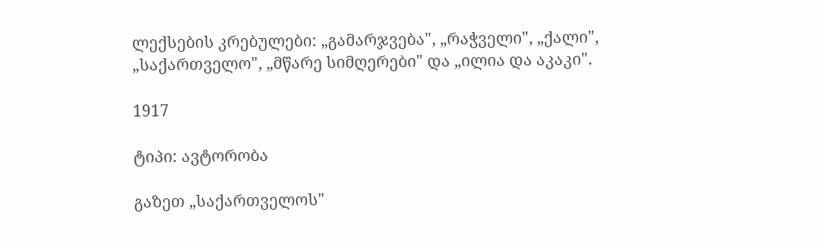ლექსების კრებულები: „გამარჯვება", „რაჭველი", „ქალი", „საქართველო", „მწარე სიმღერები" და „ილია და აკაკი".

1917

ტიპი: ავტორობა

გაზეთ „საქართველოს"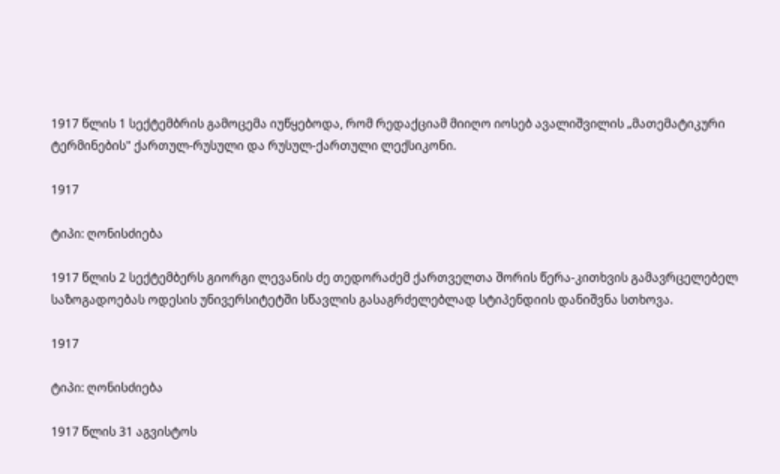1917 წლის 1 სექტემბრის გამოცემა იუწყებოდა, რომ რედაქციამ მიიღო იოსებ ავალიშვილის „მათემატიკური ტერმინების" ქართულ-რუსული და რუსულ-ქართული ლექსიკონი.

1917

ტიპი: ღონისძიება

1917 წლის 2 სექტემბერს გიორგი ლევანის ძე თედორაძემ ქართველთა შორის წერა-კითხვის გამავრცელებელ საზოგადოებას ოდესის უნივერსიტეტში სწავლის გასაგრძელებლად სტიპენდიის დანიშვნა სთხოვა.

1917

ტიპი: ღონისძიება

1917 წლის 31 აგვისტოს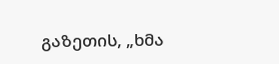გაზეთის, „ხმა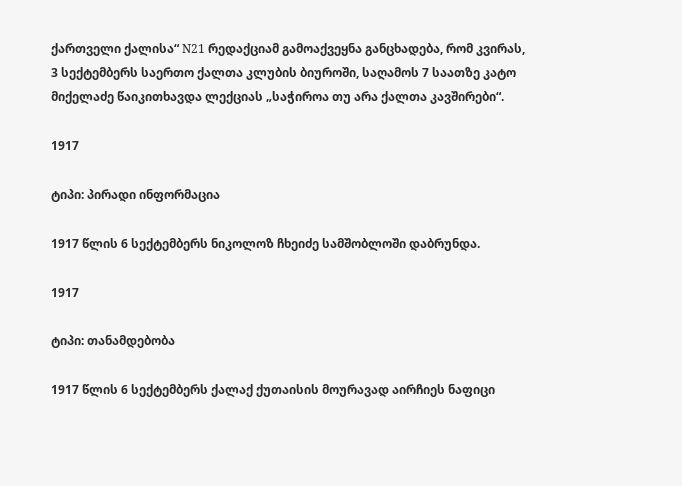ქართველი ქალისა“ N21 რედაქციამ გამოაქვეყნა განცხადება, რომ კვირას, 3 სექტემბერს საერთო ქალთა კლუბის ბიუროში, საღამოს 7 საათზე კატო მიქელაძე წაიკითხავდა ლექციას „საჭიროა თუ არა ქალთა კავშირები“.

1917

ტიპი: პირადი ინფორმაცია

1917 წლის 6 სექტემბერს ნიკოლოზ ჩხეიძე სამშობლოში დაბრუნდა.

1917

ტიპი: თანამდებობა

1917 წლის 6 სექტემბერს ქალაქ ქუთაისის მოურავად აირჩიეს ნაფიცი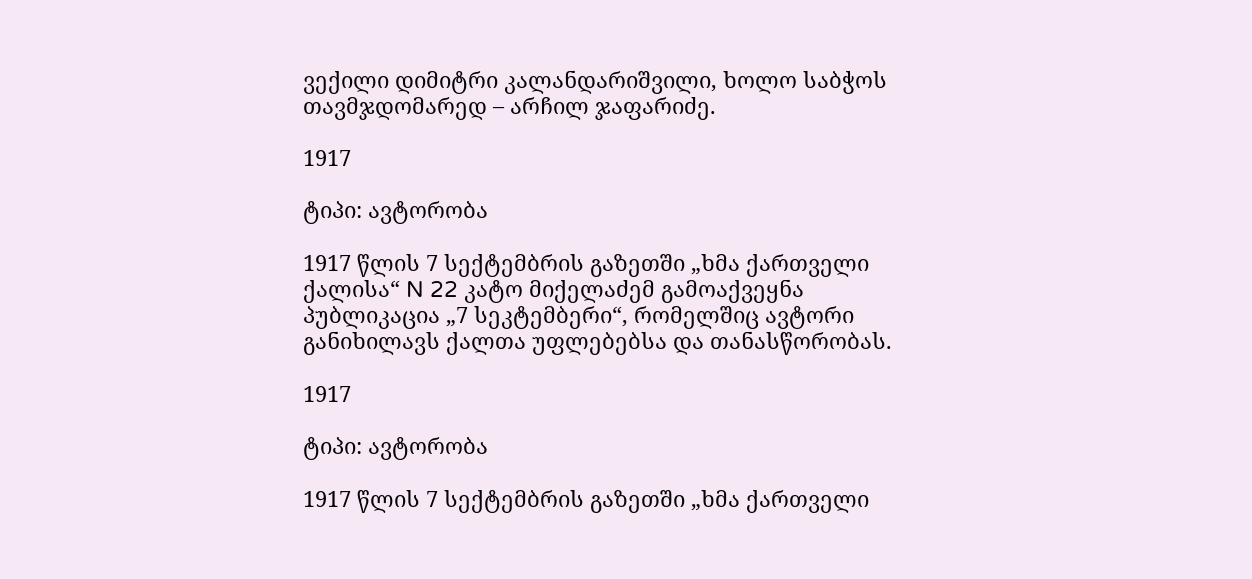ვექილი დიმიტრი კალანდარიშვილი, ხოლო საბჭოს თავმჯდომარედ – არჩილ ჯაფარიძე.

1917

ტიპი: ავტორობა

1917 წლის 7 სექტემბრის გაზეთში „ხმა ქართველი ქალისა“ N 22 კატო მიქელაძემ გამოაქვეყნა პუბლიკაცია „7 სეკტემბერი“, რომელშიც ავტორი განიხილავს ქალთა უფლებებსა და თანასწორობას.

1917

ტიპი: ავტორობა

1917 წლის 7 სექტემბრის გაზეთში „ხმა ქართველი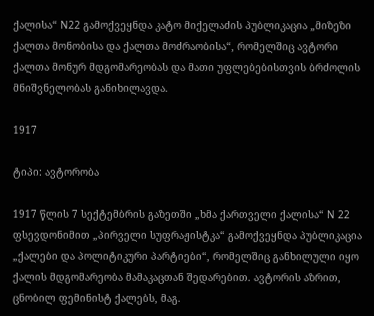ქალისა“ N22 გამოქვეყნდა კატო მიქელაძის პუბლიკაცია „მიზეზი ქალთა მონობისა და ქალთა მოძრაობისა“, რომელშიც ავტორი ქალთა მონურ მდგომარეობას და მათი უფლებებისთვის ბრძოლის მნიშვნელობას განიხილავდა.

1917

ტიპი: ავტორობა

1917 წლის 7 სექტემბრის გაზეთში „ხმა ქართველი ქალისა“ N 22 ფსევდონიმით „პირველი სუფრაჟისტკა“ გამოქვეყნდა პუბლიკაცია „ქალები და პოლიტიკური პარტიები“, რომელშიც განხილული იყო ქალის მდგომარეობა მამაკაცთან შედარებით. ავტორის აზრით, ცნობილ ფემინისტ ქალებს, მაგ.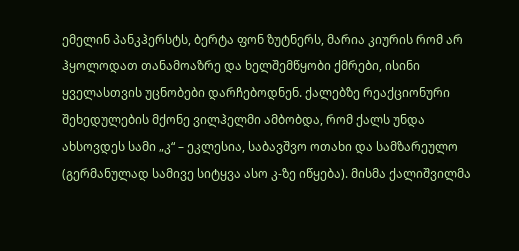ემელინ პანკჰერსტს, ბერტა ფონ ზუტნერს, მარია კიურის რომ არ ჰყოლოდათ თანამოაზრე და ხელშემწყობი ქმრები, ისინი ყველასთვის უცნობები დარჩებოდნენ. ქალებზე რეაქციონური შეხედულების მქონე ვილჰელმი ამბობდა, რომ ქალს უნდა ახსოვდეს სამი „კ“ – ეკლესია, საბავშვო ოთახი და სამზარეულო (გერმანულად სამივე სიტყვა ასო კ-ზე იწყება). მისმა ქალიშვილმა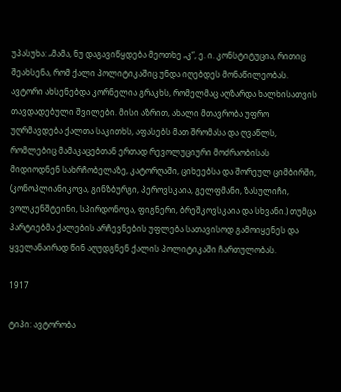უპასუხა: „მამა, ნუ დაგავიწყდება მეოთხე „კ“, ე. ი. კონსტიტუცია, რითიც შეახსენა, რომ ქალი პოლიტიკაშიც უნდა იღებდეს მონაწილეობას. ავტორი ახსენებდა კორნელია გრაკხს, რომელმაც აღზარდა ხალხისათვის თავდადებული შვილები. მისი აზრით, ახალი მთავრობა უფრო უღრმავდება ქალთა საკითხს, აფასებს მათ შრომასა და ღვაწლს, რომლებიც მამაკაცებთან ერთად რევოლუციური მოძრაობისას მიდიოდნენ სახრჩობელაზე, კატორღაში, ციხეებსა და შორეულ ციმბირში, (კონოპლიანიკოვა, გინზბურგი, პეროვსკაია, გელფმანი, ზასულიჩი, ვოლკენშტეინი, სპირდონოვა, ფიგნერი, ბრეშკოვსკაია და სხვანი.) თუმცა პარტიებმა ქალების არჩევნების უფლება სათავისოდ გამოიყენეს და ყველანაირად წინ აღუდგნენ ქალის პოლიტიკაში ჩართულობას.

1917

ტიპი: ავტორობა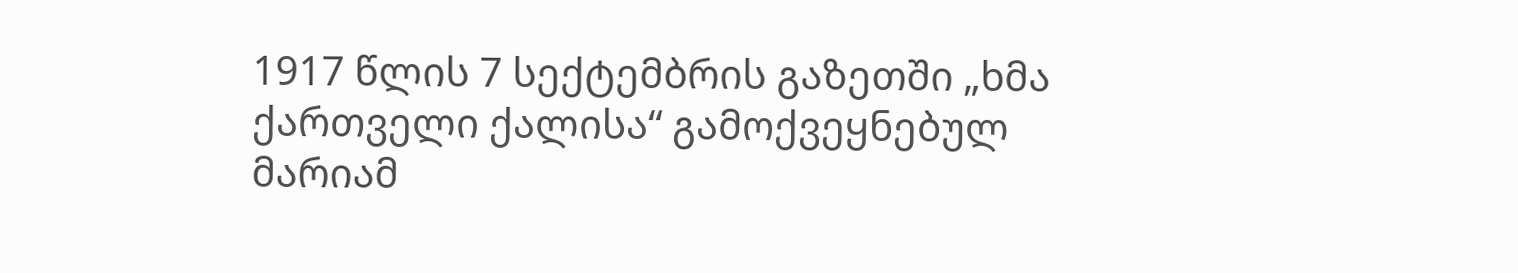1917 წლის 7 სექტემბრის გაზეთში „ხმა ქართველი ქალისა“ გამოქვეყნებულ მარიამ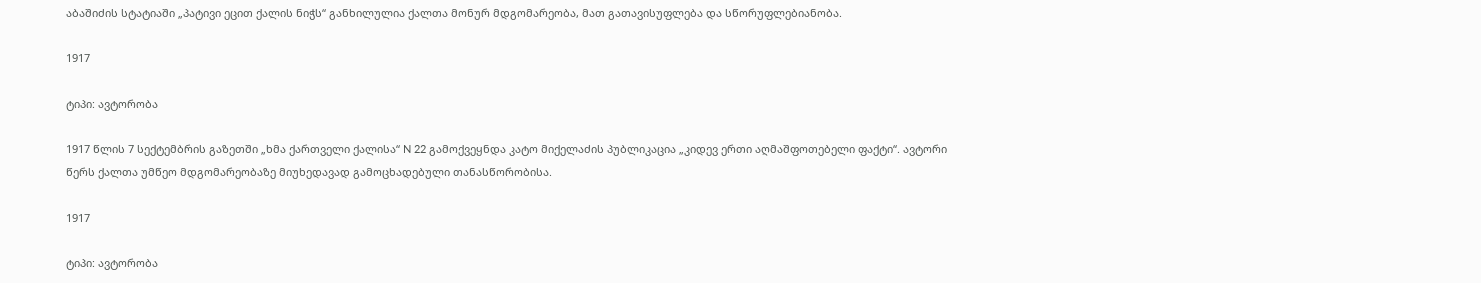აბაშიძის სტატიაში „პატივი ეცით ქალის ნიჭს“ განხილულია ქალთა მონურ მდგომარეობა, მათ გათავისუფლება და სწორუფლებიანობა.

1917

ტიპი: ავტორობა

1917 წლის 7 სექტემბრის გაზეთში „ხმა ქართველი ქალისა“ N 22 გამოქვეყნდა კატო მიქელაძის პუბლიკაცია „კიდევ ერთი აღმაშფოთებელი ფაქტი“. ავტორი წერს ქალთა უმწეო მდგომარეობაზე მიუხედავად გამოცხადებული თანასწორობისა.

1917

ტიპი: ავტორობა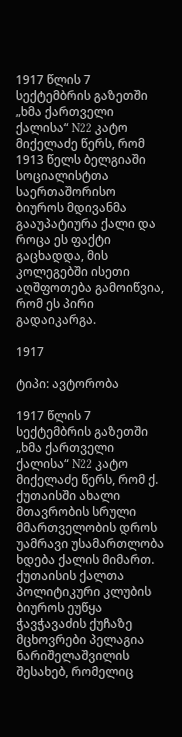1917 წლის 7 სექტემბრის გაზეთში „ხმა ქართველი ქალისა“ N22 კატო მიქელაძე წერს, რომ 1913 წელს ბელგიაში სოციალისტთა საერთაშორისო ბიუროს მდივანმა გააუპატიურა ქალი და როცა ეს ფაქტი გაცხადდა, მის კოლეგებში ისეთი აღშფოთება გამოიწვია, რომ ეს პირი გადაიკარგა.

1917

ტიპი: ავტორობა

1917 წლის 7 სექტემბრის გაზეთში „ხმა ქართველი ქალისა“ N22 კატო მიქელაძე წერს, რომ ქ. ქუთაისში ახალი მთავრობის სრული მმართველობის დროს უამრავი უსამართლობა ხდება ქალის მიმართ. ქუთაისის ქალთა პოლიტიკური კლუბის ბიუროს ეუწყა ჭავჭავაძის ქუჩაზე მცხოვრები პელაგია ნარიშელაშვილის შესახებ, რომელიც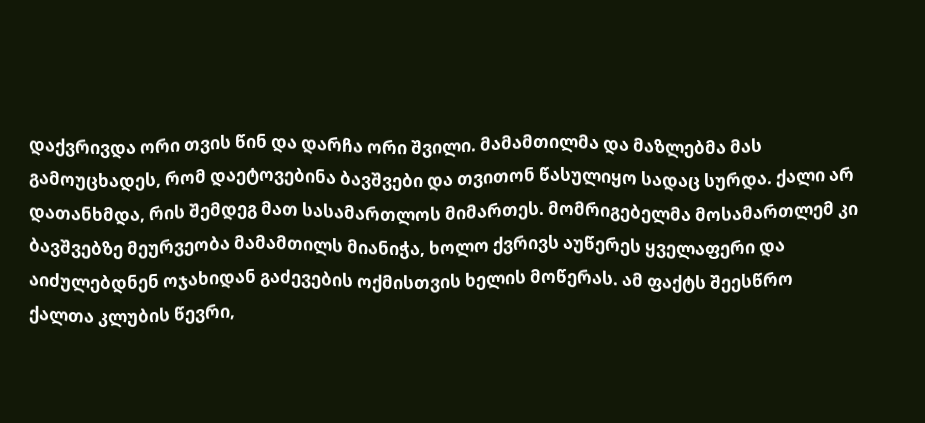დაქვრივდა ორი თვის წინ და დარჩა ორი შვილი. მამამთილმა და მაზლებმა მას გამოუცხადეს, რომ დაეტოვებინა ბავშვები და თვითონ წასულიყო სადაც სურდა. ქალი არ დათანხმდა, რის შემდეგ მათ სასამართლოს მიმართეს. მომრიგებელმა მოსამართლემ კი ბავშვებზე მეურვეობა მამამთილს მიანიჭა, ხოლო ქვრივს აუწერეს ყველაფერი და აიძულებდნენ ოჯახიდან გაძევების ოქმისთვის ხელის მოწერას. ამ ფაქტს შეესწრო ქალთა კლუბის წევრი,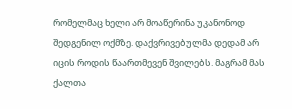რომელმაც ხელი არ მოაწერინა უკანონოდ შედგენილ ოქმზე. დაქვრივებულმა დედამ არ იცის როდის წაართმევენ შვილებს. მაგრამ მას ქალთა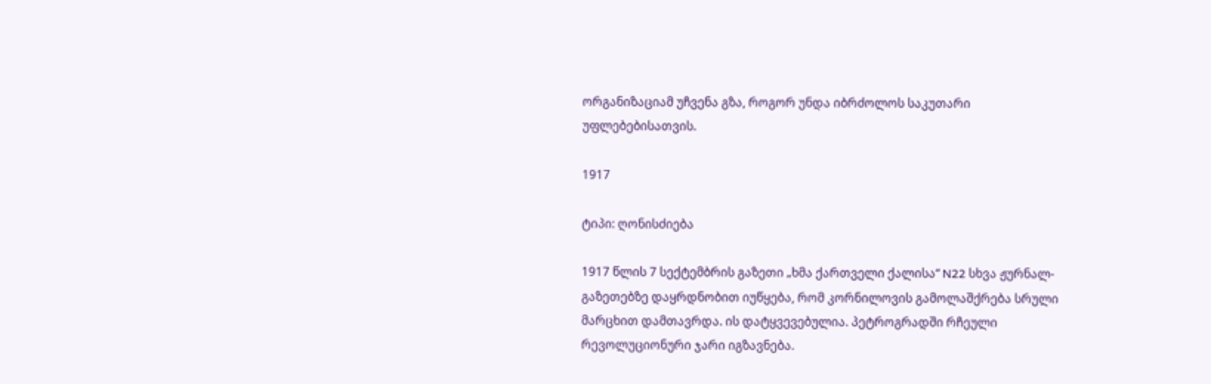ორგანიზაციამ უჩვენა გზა, როგორ უნდა იბრძოლოს საკუთარი უფლებებისათვის.

1917

ტიპი: ღონისძიება

1917 წლის 7 სექტემბრის გაზეთი „ხმა ქართველი ქალისა“ N22 სხვა ჟურნალ-გაზეთებზე დაყრდნობით იუწყება, რომ კორნილოვის გამოლაშქრება სრული მარცხით დამთავრდა. ის დატყვევებულია. პეტროგრადში რჩეული რევოლუციონური ჯარი იგზავნება.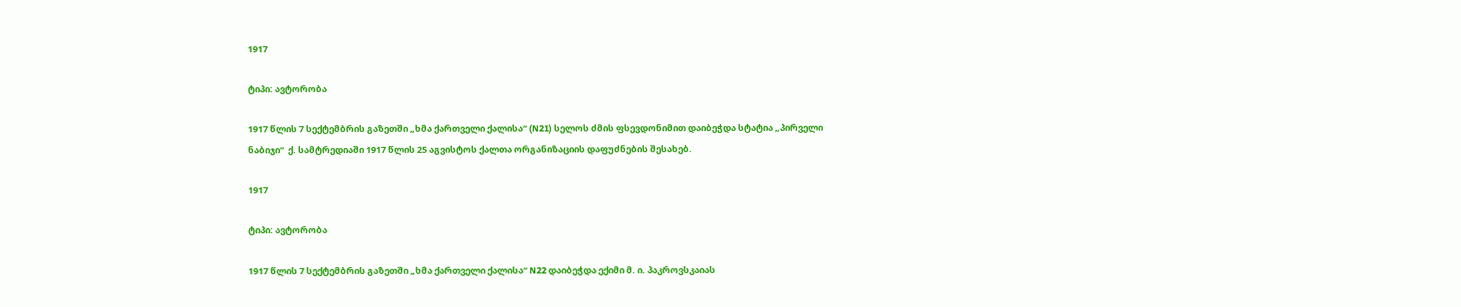1917

ტიპი: ავტორობა

1917 წლის 7 სექტემბრის გაზეთში „ხმა ქართველი ქალისა“ (N21) სელოს ძმის ფსევდონიმით დაიბეჭდა სტატია „პირველი ნაბიჯი“  ქ. სამტრედიაში 1917 წლის 25 აგვისტოს ქალთა ორგანიზაციის დაფუძნების შესახებ.

1917

ტიპი: ავტორობა

1917 წლის 7 სექტემბრის გაზეთში „ხმა ქართველი ქალისა“ N22 დაიბეჭდა ექიმი მ. ი. პაკროვსკაიას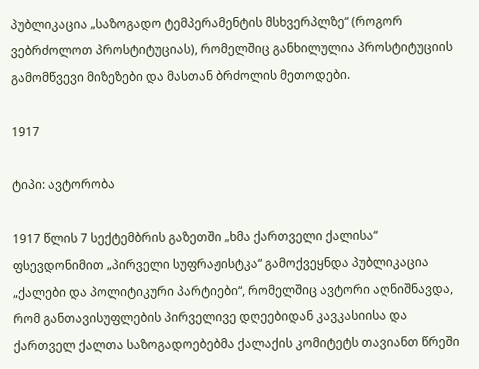პუბლიკაცია „საზოგადო ტემპერამენტის მსხვერპლზე“ (როგორ ვებრძოლოთ პროსტიტუციას), რომელშიც განხილულია პროსტიტუციის გამომწვევი მიზეზები და მასთან ბრძოლის მეთოდები.

1917

ტიპი: ავტორობა

1917 წლის 7 სექტემბრის გაზეთში „ხმა ქართველი ქალისა“ ფსევდონიმით „პირველი სუფრაჟისტკა“ გამოქვეყნდა პუბლიკაცია „ქალები და პოლიტიკური პარტიები“, რომელშიც ავტორი აღნიშნავდა, რომ განთავისუფლების პირველივე დღეებიდან კავკასიისა და ქართველ ქალთა საზოგადოებებმა ქალაქის კომიტეტს თავიანთ წრეში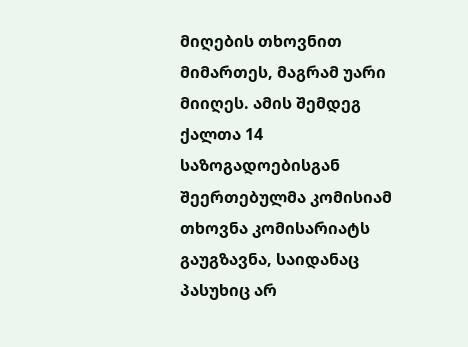მიღების თხოვნით მიმართეს, მაგრამ უარი მიიღეს. ამის შემდეგ ქალთა 14 საზოგადოებისგან შეერთებულმა კომისიამ თხოვნა კომისარიატს გაუგზავნა, საიდანაც პასუხიც არ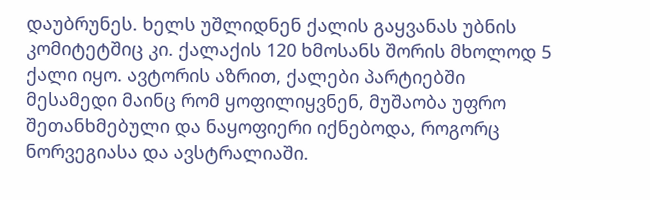დაუბრუნეს. ხელს უშლიდნენ ქალის გაყვანას უბნის კომიტეტშიც კი. ქალაქის 120 ხმოსანს შორის მხოლოდ 5 ქალი იყო. ავტორის აზრით, ქალები პარტიებში მესამედი მაინც რომ ყოფილიყვნენ, მუშაობა უფრო შეთანხმებული და ნაყოფიერი იქნებოდა, როგორც ნორვეგიასა და ავსტრალიაში.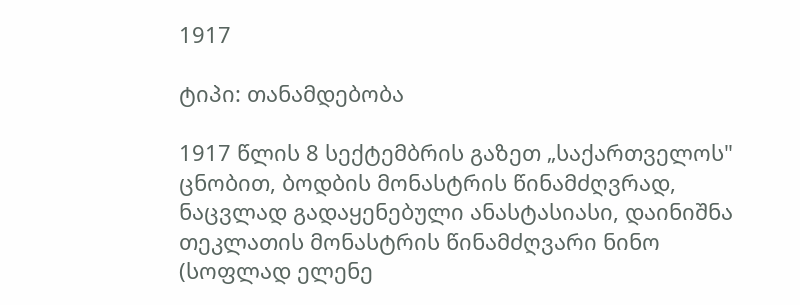1917

ტიპი: თანამდებობა

1917 წლის 8 სექტემბრის გაზეთ „საქართველოს" ცნობით, ბოდბის მონასტრის წინამძღვრად, ნაცვლად გადაყენებული ანასტასიასი, დაინიშნა თეკლათის მონასტრის წინამძღვარი ნინო (სოფლად ელენე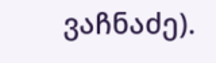ვაჩნაძე).